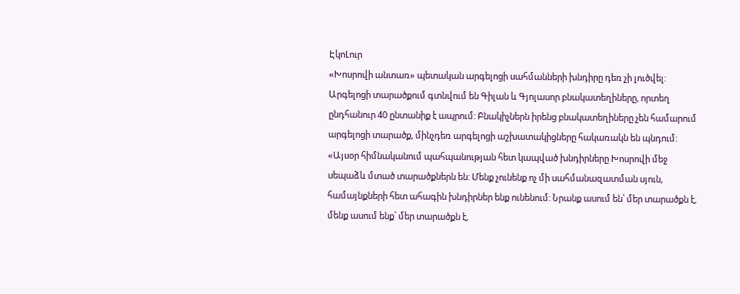ԷկոԼուր
«Խոսրովի անտառ» պետական արգելոցի սահմանների խնդիրը դեռ չի լուծվել: Արգելոցի տարածքում գտնվում են Գիլան և Գյոլասոր բնակատեղիները, որտեղ ընդհանուր 40 ընտանիք է ապրում: Բնակիչներն իրենց բնակատեղիները չեն համարում արգելոցի տարածք, մինչդեռ արգելոցի աշխատակիցները հակառակն են պնդում:
«Այսօր հիմնականում պահպանության հետ կապված խնդիրները Խոսրովի մեջ սեպաձև մտած տարածքներն են: Մենք չունենք ոչ մի սահմանազատման սյուն, համայնքների հետ ահագին խնդիրներ ենք ունենում: Նրանք ասում են՝ մեր տարածքն է, մենք ասում ենք՝ մեր տարածքն է,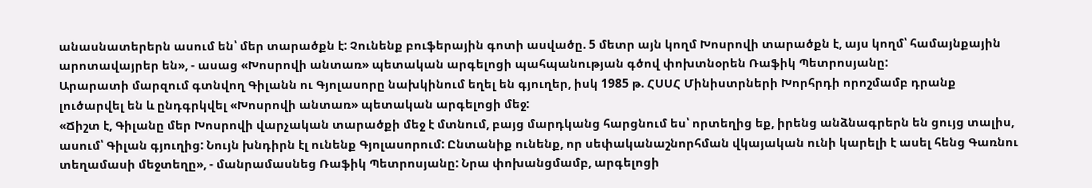անասնատերերն ասում են՝ մեր տարածքն է: Չունենք բուֆերային գոտի ասվածը. 5 մետր այն կողմ Խոսրովի տարածքն է, այս կողմ՝ համայնքային արոտավայրեր են», - ասաց «Խոսրովի անտառ» պետական արգելոցի պահպանության գծով փոխտնօրեն Ռաֆիկ Պետրոսյանը:
Արարատի մարզում գտնվող Գիլանն ու Գյոլասորը նախկինում եղել են գյուղեր, իսկ 1985 թ. ՀՍՍՀ Մինիստրների Խորհրդի որոշմամբ դրանք լուծարվել են և ընդգրկվել «Խոսրովի անտառ» պետական արգելոցի մեջ:
«Ճիշտ է, Գիլանը մեր Խոսրովի վարչական տարածքի մեջ է մտնում, բայց մարդկանց հարցնում ես՝ որտեղից եք, իրենց անձնագրերն են ցույց տալիս, ասում՝ Գիլան գյուղից: Նույն խնդիրն էլ ունենք Գյոլասորում: Ընտանիք ունենք, որ սեփականաշնորհման վկայական ունի կարելի է ասել հենց Գառնու տեղամասի մեջտեղը», - մանրամասնեց Ռաֆիկ Պետրոսյանը: Նրա փոխանցմամբ, արգելոցի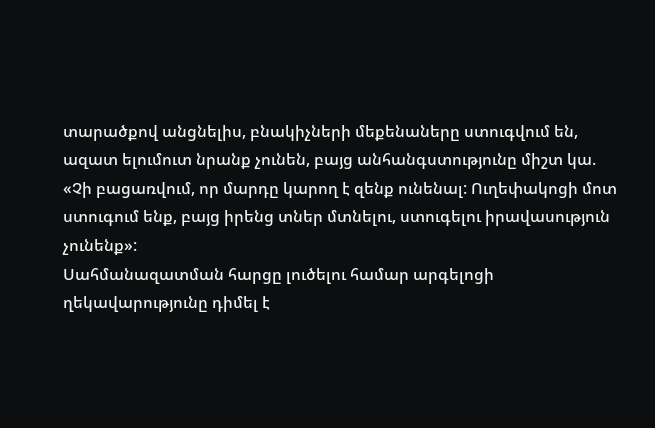տարածքով անցնելիս, բնակիչների մեքենաները ստուգվում են, ազատ ելումուտ նրանք չունեն, բայց անհանգստությունը միշտ կա. «Չի բացառվում, որ մարդը կարող է զենք ունենալ: Ուղեփակոցի մոտ ստուգում ենք, բայց իրենց տներ մտնելու, ստուգելու իրավասություն չունենք»:
Սահմանազատման հարցը լուծելու համար արգելոցի ղեկավարությունը դիմել է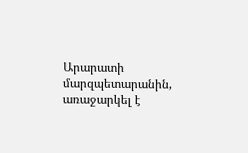Արարատի մարզպետարանին, առաջարկել է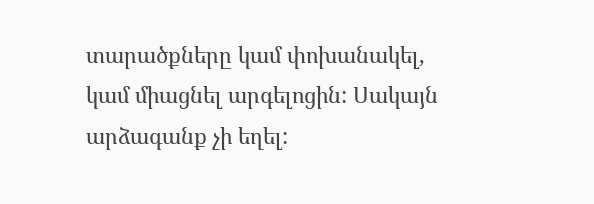տարածքները կամ փոխանակել, կամ միացնել արգելոցին: Սակայն արձագանք չի եղել: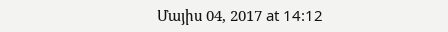Մայիս 04, 2017 at 14:12